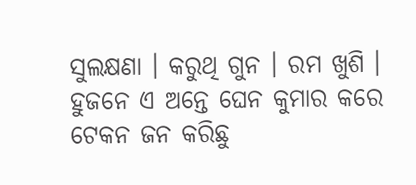ସୁଲକ୍ଷଣା । କରୁଥି ଗୁନ । ରମ ଖୁଶି । ହୁଜନେ ଏ ଅନ୍ତେ ଘେନ କୁମାର କରେ ଟେକନ ଜନ କରିଛୁ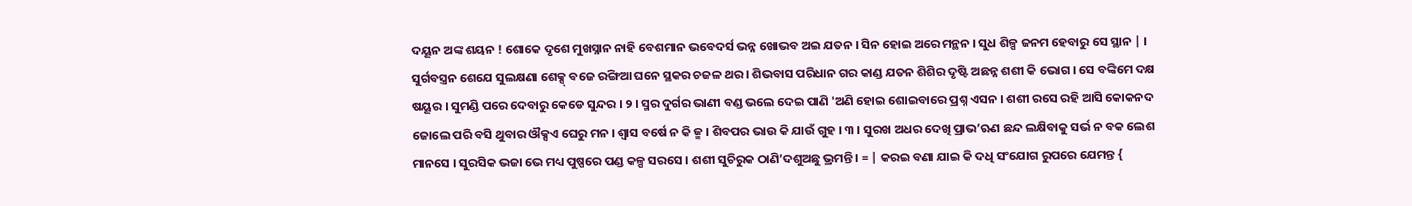ଦୟୂନ ଅଙ୍କ ଶୟନ ! ଶୋକେ ଦୃଶେ ମୁଖସ୍ନାନ ନାହି ବେଶମାନ ଭବେଦର୍ସ ଭନ୍ନ ଖୋଭବ ଅଇ ଯତନ । ସିନ ହୋଇ ଅରେ ମନ୍ଥନ । ସୁଧ ଶିଳ୍ପ ଜନମ ହେବାରୁ ସେ ସ୍ଥାନ | । ସୁର୍ଗବସ୍ତ୍ରନ ଶେଯେ ସୁଲକ୍ଷଣା ଶେକ୍ସ୍ ବଜେ ରଙ୍ଗିଆ ଘନେ ସ୍ଥକର ଚଜଳ ଥର । ଶିଭବାସ ପରିଧାନ ଗର କାଣ୍ଡ ଯତନ ଶିଶିର ଦୃଷ୍ଟି ଅଛନ୍ନ ଶଶୀ କି ଭୋଗ । ସେ ବଙ୍କିମେ ଦକ୍ଷ ଷୟୂର । ସୁମଣ୍ଡି ପରେ ଦେବାରୁ କେଡେ ସୁନ୍ଦର । ୨ । ସ୍ମର ଦୁର୍ଗର ଭାଣୀ ବଣ୍ଡ ଭଲେ ଦେଇ ପାଣି 'ଅଣି ହୋଇ ଶୋଇବାରେ ପ୍ରଶ୍ନ ଏସନ । ଶଶୀ ରସେ ରହି ଆସି କୋକନଦ ଜୋଲେ ପରି ବସି ଥୁବାର ଔକ୍ସଏ ଘେରୁ ମନ । ଶ୍ଵାସ ବର୍ଷେ ନ କି ଜ୍ମ । ଶିବପର ଭାଉ କି ଯାଉଁ ଗୁହ । ୩ । ସୁରଖ ଅଧର ଦେଖି ପ୍ରାଭ’ଋଣ ଛନ୍ଦ ଲକ୍ଷିବାକୁ ସର୍ଭ ନ ବକ ଲେଶ ମାନସେ । ସୁରସିକ ଭଜା ଭେ ମଧ୍ୟ ପୁଷ୍ପରେ ପଣ୍ଡ କଳ୍ପ ସରସେ । ଶଶୀ ସୁଚିରୁକ ଠାଣି’ଦଶୁଅଛୁ ଭ୍ରମନ୍ତି । = | କରଇ ବଣା ଯାଇ କି ଦଧି ସଂଯୋଗ ରୁପରେ ଯେମନ୍ତ {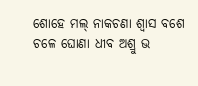ଶୋହେ ମଲ୍ ନାକଚଣା ଶ୍ବାସ ବଶେ ଚଳେ ଘୋଣା ଧୀବ ଅଶ୍ରୁ ଭ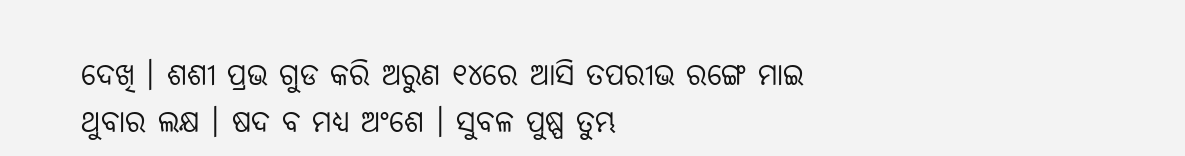ଦେଖି । ଶଶୀ ପ୍ରଭ ଗୁଡ କରି ଅରୁଣ ୧୪ରେ ଆସି ତପରୀଭ ରଙ୍ଗେ ମାଇ ଥୁବାର ଲକ୍ଷ । ଷଦ ବ ମଧ୍ୟ ଅଂଶେ । ସୁବଳ ପୁଷ୍ପ ତୁମ୍ଭ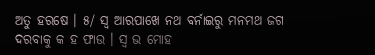ଅତୁ ହରଷେ । ୫/ ସ୍ବ ଆରପାଖେ ନଥ ବର୍ନାଇରୁ ମନମଥ ଜଗ ଦରବାକୁ କ ହ ଫାଉ । ସ୍ଵ ଭ ମୋହ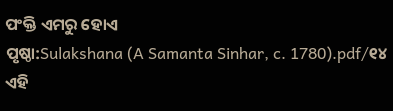ପଂକ୍ତି ଏମରୁ ହୋଏ
ପୃଷ୍ଠା:Sulakshana (A Samanta Sinhar, c. 1780).pdf/୧୪
ଏହି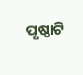ପୃଷ୍ଠାଟି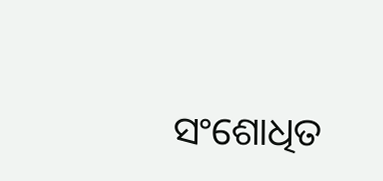ସଂଶୋଧିତ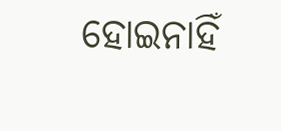ହୋଇନାହିଁ